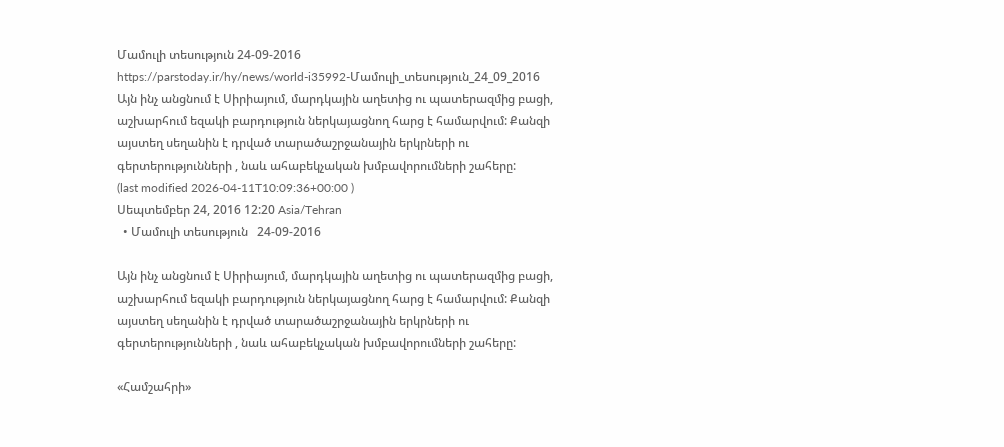Մամուլի տեսություն 24-09-2016
https://parstoday.ir/hy/news/world-i35992-Մամուլի_տեսություն_24_09_2016
Այն ինչ անցնում է Սիրիայում, մարդկային աղետից ու պատերազմից բացի, աշխարհում եզակի բարդություն ներկայացնող հարց է համարվում: Քանզի այստեղ սեղանին է դրված տարածաշրջանային երկրների ու գերտերությունների , նաև ահաբեկչական խմբավորումների շահերը:
(last modified 2026-04-11T10:09:36+00:00 )
Սեպտեմբեր 24, 2016 12:20 Asia/Tehran
  • Մամուլի տեսություն   24-09-2016

Այն ինչ անցնում է Սիրիայում, մարդկային աղետից ու պատերազմից բացի, աշխարհում եզակի բարդություն ներկայացնող հարց է համարվում: Քանզի այստեղ սեղանին է դրված տարածաշրջանային երկրների ու գերտերությունների , նաև ահաբեկչական խմբավորումների շահերը:

«Համշահրի»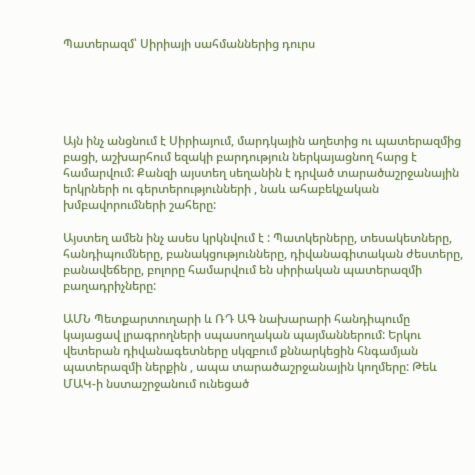Պատերազմ՝ Սիրիայի սահմաններից դուրս





Այն ինչ անցնում է Սիրիայում, մարդկային աղետից ու պատերազմից բացի, աշխարհում եզակի բարդություն ներկայացնող հարց է  համարվում: Քանզի այստեղ սեղանին է դրված տարածաշրջանային երկրների ու գերտերությունների , նաև ահաբեկչական խմբավորումների շահերը:

Այստեղ ամեն ինչ ասես կրկնվում է : Պատկերները, տեսակետները, հանդիպումները, բանակցությունները, դիվանագիտական ժեստերը, բանավեճերը, բոլորը համարվում են սիրիական պատերազմի բաղադրիչները:

ԱՄՆ Պետքարտուղարի և ՌԴ ԱԳ նախարարի հանդիպումը  կայացավ լրագրողների սպասողական պայմաններում: Երկու վետերան դիվանագետները սկզբում քննարկեցին հնգամյան պատերազմի ներքին , ապա տարածաշրջանային կողմերը: Թեև ՄԱԿ-ի նստաշրջանում ունեցած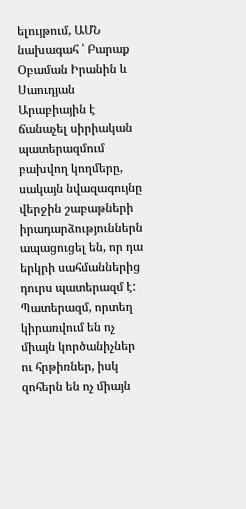ելույթում, ԱՄՆ նախագահ ՝ Բարաք Օբաման Իրանին և Սաուդյան Արաբիային է ճանաչել սիրիական պատերազմում բախվող կողմերը, սակայն նվազագույնը վերջին շաբաթների իրադարձություններն ապացուցել են, որ դա երկրի սահմաններից դուրս պատերազմ է: Պատերազմ, որտեղ կիրառվում են ոչ միայն կործանիչներ ու հրթիռներ, իսկ զոհերն են ոչ միայն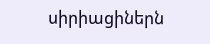սիրիացիներն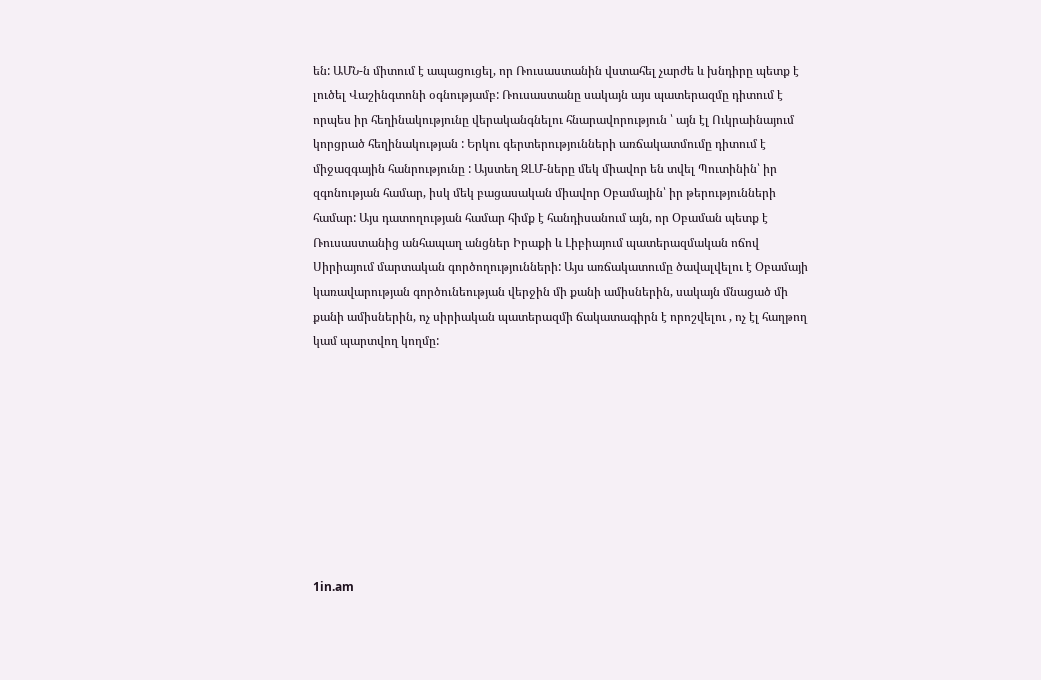են: ԱՄՆ-ն միտում է ապացուցել, որ Ռուսաստանին վստահել չարժե և խնդիրը պետք է լուծել Վաշինգտոնի օգնությամբ: Ռուսաստանը սակայն այս պատերազմը դիտում է որպես իր հեղինակությունը վերականգնելու հնարավորություն ՝ այն էլ Ուկրաինայում կորցրած հեղինակության : Երկու գերտերությունների առճակատմումը դիտում է միջազգային հանրությունը : Այստեղ ԶԼՄ-ները մեկ միավոր են տվել Պուտինին՝ իր զգոնության համար, իսկ մեկ բացասական միավոր Օբամային՝ իր թերությունների համար: Այս դատողության համար հիմք է հանդիսանում այն, որ Օբաման պետք է Ռուսաստանից անհապաղ անցներ Իրաքի և Լիբիայում պատերազմական ոճով Սիրիայում մարտական գործողությունների: Այս առճակատումը ծավալվելու է Օբամայի կառավարության գործունեության վերջին մի քանի ամիսներին, սակայն մնացած մի քանի ամիսներին, ոչ սիրիական պատերազմի ճակատագիրն է որոշվելու , ոչ էլ հաղթող կամ պարտվող կողմը:









1in.am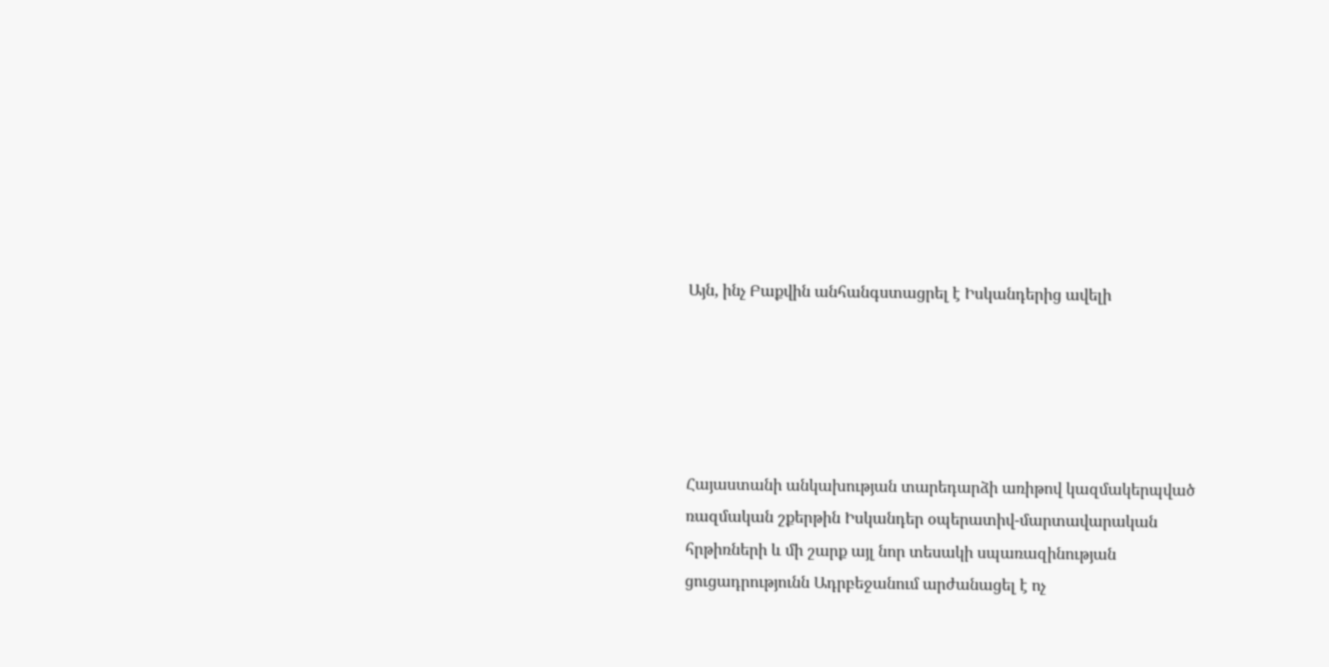Այն, ինչ Բաքվին անհանգստացրել է Իսկանդերից ավելի





Հայաստանի անկախության տարեդարձի առիթով կազմակերպված ռազմական շքերթին Իսկանդեր օպերատիվ-մարտավարական հրթիռների և մի շարք այլ նոր տեսակի սպառազինության ցուցադրությունն Ադրբեջանում արժանացել է ոչ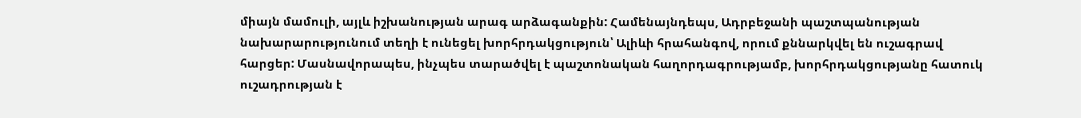միայն մամուլի, այլև իշխանության արագ արձագանքին: Համենայնդեպս, Ադրբեջանի պաշտպանության նախարարությունում տեղի է ունեցել խորհրդակցություն՝ Ալիևի հրահանգով, որում քննարկվել են ուշագրավ հարցեր: Մասնավորապես, ինչպես տարածվել է պաշտոնական հաղորդագրությամբ, խորհրդակցությանը հատուկ ուշադրության է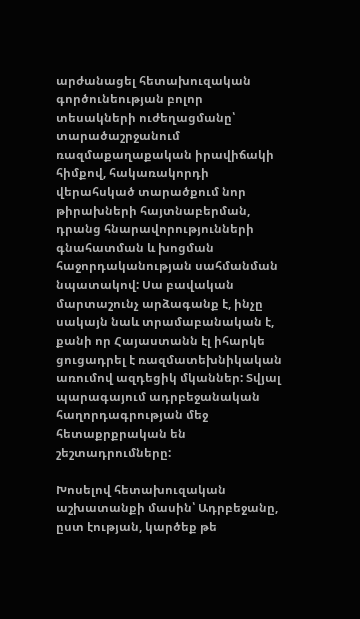արժանացել հետախուզական գործունեության բոլոր տեսակների ուժեղացմանը՝ տարածաշրջանում ռազմաքաղաքական իրավիճակի հիմքով, հակառակորդի վերահսկած տարածքում նոր թիրախների հայտնաբերման, դրանց հնարավորությունների գնահատման և խոցման հաջորդականության սահմանման նպատակով: Սա բավական մարտաշունչ արձագանք է, ինչը սակայն նաև տրամաբանական է, քանի որ Հայաստանն էլ իհարկե ցուցադրել է ռազմատեխնիկական առումով ազդեցիկ մկաններ: Տվյալ պարագայում ադրբեջանական հաղորդագրության մեջ հետաքրքրական են շեշտադրումները:

Խոսելով հետախուզական աշխատանքի մասին՝ Ադրբեջանը, ըստ էության, կարծեք թե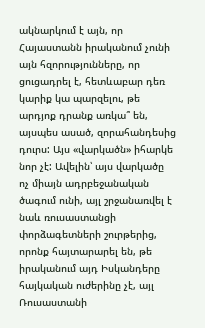ակնարկում է այն, որ Հայաստանն իրականում չունի այն հզորությունները, որ ցուցադրել է, հետևաբար դեռ կարիք կա պարզելու, թե արդյոք դրանք առկա՞ են, այսպես ասած, զորահանդեսից դուրս: Այս «վարկածն» իհարկե նոր չէ: Ավելին՝ այս վարկածը ոչ միայն ադրբեջանական ծագում ունի, այլ շրջանառվել է նաև ռուսաստանցի փորձագետների շուրթերից, որոնք հայտարարել են, թե իրականում այդ Իսկանդերը հայկական ուժերինը չէ, այլ Ռուսաստանի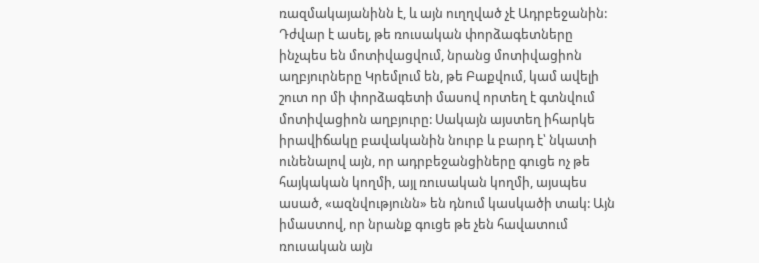ռազմակայանինն է, և այն ուղղված չէ Ադրբեջանին: Դժվար է ասել, թե ռուսական փորձագետները ինչպես են մոտիվացվում, նրանց մոտիվացիոն աղբյուրները Կրեմլում են, թե Բաքվում, կամ ավելի շուտ որ մի փորձագետի մասով որտեղ է գտնվում մոտիվացիոն աղբյուրը: Սակայն այստեղ իհարկե իրավիճակը բավականին նուրբ և բարդ է՝ նկատի ունենալով այն, որ ադրբեջանցիները գուցե ոչ թե հայկական կողմի, այլ ռուսական կողմի, այսպես ասած, «ազնվությունն» են դնում կասկածի տակ: Այն իմաստով, որ նրանք գուցե թե չեն հավատում ռուսական այն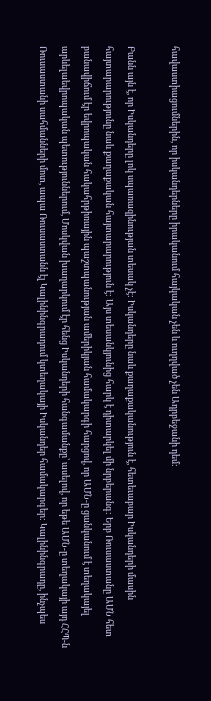հավաստիացումներին, որ իսկանդերները իրականում հայկական չեն և ուղղված չեն Ադրբեջանի դեմ:

Բանն այն է, որ Իսկանդերը լոկ սպառազինության տեսակ չէ: Իսկանդերը նաև քաղաքականություն է, հետեւաբար Իսկանդերի մասին հայտարարությունը նաև քաղաքական հայտարարություն է: Այս տեսանկյունից հարկ է դիտարկել մի նրբերանգ: Երբ Ռուսաստանը ԱՄՆ հետ բանավիճում էր եվրոպական հակահրթիռային պաշտպանության ամերիկյան համակարգի հարցով, որ ԱՄՆ-ը ցանկանում է տեղակայել արևելաեվրոպական պետություններում, Մոսկվան խաղարկում էր հենց Իսկանդերի հանգամանքը՝ ասելով, որ եթե ԱՄՆ-ը տեղակայի այդ ՀՀՊ-ն Ռուսաստանի սահմանների մոտ, ապա Ռուսաստանն էլ Կալինինգրադում կտեղակայի Իսկանդեր համակարգեր: Կալինինգրադը, ինչպես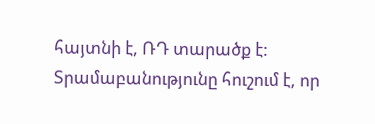հայտնի է, ՌԴ տարածք է: Տրամաբանությունը հուշում է, որ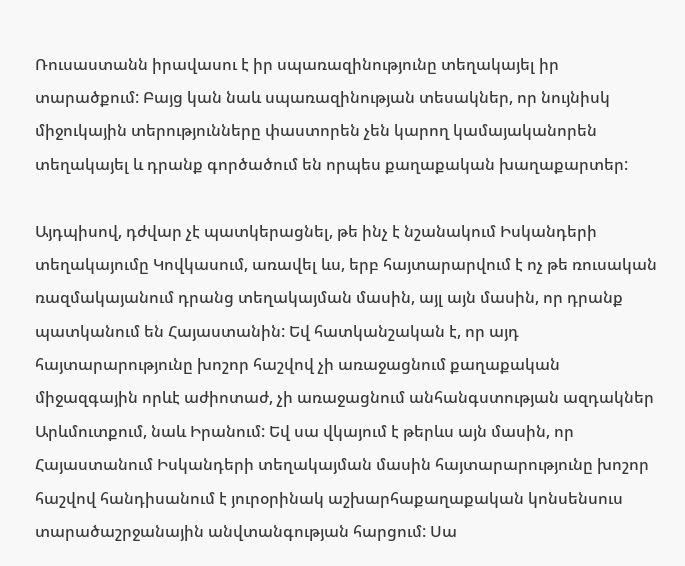Ռուսաստանն իրավասու է իր սպառազինությունը տեղակայել իր տարածքում: Բայց կան նաև սպառազինության տեսակներ, որ նույնիսկ միջուկային տերությունները փաստորեն չեն կարող կամայականորեն տեղակայել և դրանք գործածում են որպես քաղաքական խաղաքարտեր:

Այդպիսով, դժվար չէ պատկերացնել, թե ինչ է նշանակում Իսկանդերի տեղակայումը Կովկասում, առավել ևս, երբ հայտարարվում է ոչ թե ռուսական ռազմակայանում դրանց տեղակայման մասին, այլ այն մասին, որ դրանք պատկանում են Հայաստանին: Եվ հատկանշական է, որ այդ հայտարարությունը խոշոր հաշվով չի առաջացնում քաղաքական միջազգային որևէ աժիոտաժ, չի առաջացնում անհանգստության ազդակներ Արևմուտքում, նաև Իրանում: Եվ սա վկայում է թերևս այն մասին, որ Հայաստանում Իսկանդերի տեղակայման մասին հայտարարությունը խոշոր հաշվով հանդիսանում է յուրօրինակ աշխարհաքաղաքական կոնսենսուս տարածաշրջանային անվտանգության հարցում: Սա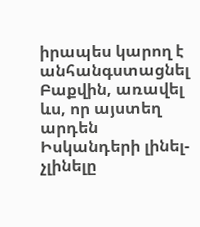իրապես կարող է անհանգստացնել Բաքվին, առավել ևս, որ այստեղ արդեն Իսկանդերի լինել-չլինելը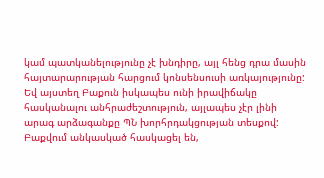կամ պատկանելությունը չէ խնդիրը, այլ հենց դրա մասին հայտարարության հարցում կոնսենսուսի առկայությունը: Եվ այստեղ Բաքուն իսկապես ունի իրավիճակը հասկանալու անհրաժեշտություն, այլապես չէր լինի արագ արձագանքը ՊՆ խորհրդակցության տեսքով: Բաքվում անկասկած հասկացել են,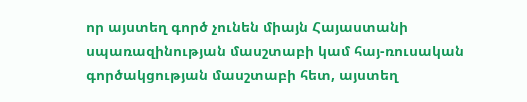որ այստեղ գործ չունեն միայն Հայաստանի սպառազինության մասշտաբի կամ հայ-ռուսական գործակցության մասշտաբի հետ, այստեղ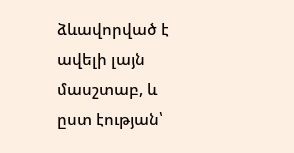ձևավորված է ավելի լայն մասշտաբ, և ըստ էության՝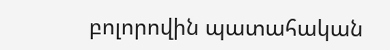բոլորովին պատահական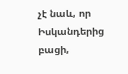չէ նաև, որ Իսկանդերից բացի,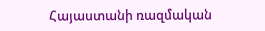Հայաստանի ռազմական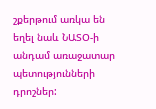շքերթում առկա են եղել նաև ՆԱՏՕ-ի անդամ առաջատար պետությունների դրոշներ: